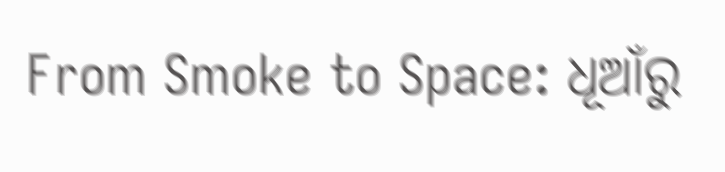From Smoke to Space: ଧୂଆଁରୁ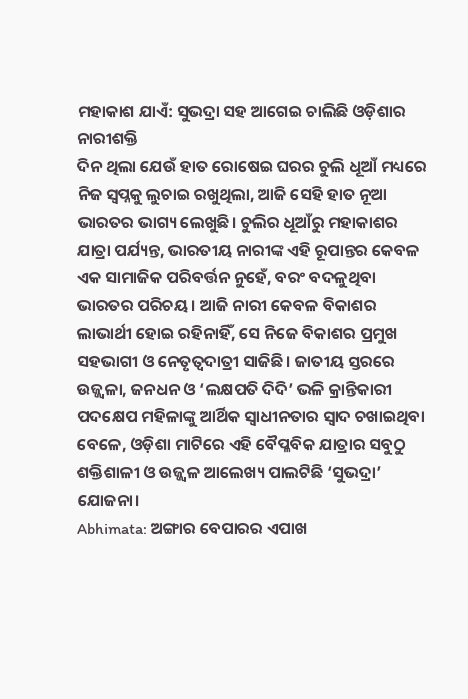ମହାକାଶ ଯାଏଁ: ସୁଭଦ୍ରା ସହ ଆଗେଇ ଚାଲିଛି ଓଡ଼ିଶାର ନାରୀଶକ୍ତି
ଦିନ ଥିଲା ଯେଉଁ ହାତ ରୋଷେଇ ଘରର ଚୁଲି ଧୂଆଁ ମଧ୍ୟରେ ନିଜ ସ୍ୱପ୍ନକୁ ଲୁଚାଇ ରଖୁଥିଲା, ଆଜି ସେହି ହାତ ନୂଆ ଭାରତର ଭାଗ୍ୟ ଲେଖୁଛି। ଚୁଲିର ଧୂଆଁରୁ ମହାକାଶର ଯାତ୍ରା ପର୍ଯ୍ୟନ୍ତ, ଭାରତୀୟ ନାରୀଙ୍କ ଏହି ରୂପାନ୍ତର କେବଳ ଏକ ସାମାଜିକ ପରିବର୍ତ୍ତନ ନୁହେଁ, ବରଂ ବଦଳୁଥିବା ଭାରତର ପରିଚୟ। ଆଜି ନାରୀ କେବଳ ବିକାଶର ଲାଭାର୍ଥୀ ହୋଇ ରହିନାହିଁ, ସେ ନିଜେ ବିକାଶର ପ୍ରମୁଖ ସହଭାଗୀ ଓ ନେତୃତ୍ୱଦାତ୍ରୀ ସାଜିଛି। ଜାତୀୟ ସ୍ତରରେ ଉଜ୍ଜ୍ୱଳା, ଜନଧନ ଓ ‘ଲକ୍ଷପତି ଦିଦି’ ଭଳି କ୍ରାନ୍ତିକାରୀ ପଦକ୍ଷେପ ମହିଳାଙ୍କୁ ଆର୍ଥିକ ସ୍ୱାଧୀନତାର ସ୍ୱାଦ ଚଖାଇଥିବା ବେଳେ, ଓଡ଼ିଶା ମାଟିରେ ଏହି ବୈପ୍ଳବିକ ଯାତ୍ରାର ସବୁଠୁ ଶକ୍ତିଶାଳୀ ଓ ଉଜ୍ଜ୍ୱଳ ଆଲେଖ୍ୟ ପାଲଟିଛି ‘ସୁଭଦ୍ରା’ ଯୋଜନା।
Abhimata: ଅଙ୍ଗାର ବେପାରର ଏପାଖ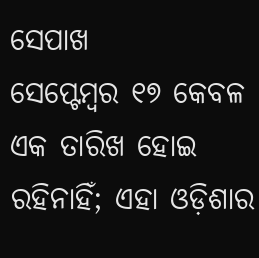ସେପାଖ
ସେପ୍ଟେମ୍ବର ୧୭ କେବଳ ଏକ ତାରିଖ ହୋଇ ରହିନାହିଁ; ଏହା ଓଡ଼ିଶାର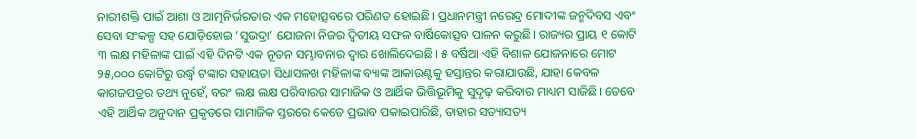ନାରୀଶକ୍ତି ପାଇଁ ଆଶା ଓ ଆତ୍ମନିର୍ଭରତାର ଏକ ମହୋତ୍ସବରେ ପରିଣତ ହୋଇଛି। ପ୍ରଧାନମନ୍ତ୍ରୀ ନରେନ୍ଦ୍ର ମୋଦୀଙ୍କ ଜନ୍ମଦିବସ ଏବଂ ସେବା ସଂକଳ୍ପ ସହ ଯୋଡ଼ିହୋଇ ‘ସୁଭଦ୍ରା’ ଯୋଜନା ନିଜର ଦ୍ୱିତୀୟ ସଫଳ ବାର୍ଷିକୋତ୍ସବ ପାଳନ କରୁଛି। ରାଜ୍ୟର ପ୍ରାୟ ୧ କୋଟି ୩ ଲକ୍ଷ ମହିଳାଙ୍କ ପାଇଁ ଏହି ଦିନଟି ଏକ ନୂତନ ସମ୍ଭାବନାର ଦ୍ୱାର ଖୋଲିଦେଇଛି। ୫ ବର୍ଷିଆ ଏହି ବିଶାଳ ଯୋଜନାରେ ମୋଟ ୨୫,୦୦୦ କୋଟିରୁ ଉର୍ଦ୍ଧ୍ୱ ଟଙ୍କାର ସହାୟତା ସିଧାସଳଖ ମହିଳାଙ୍କ ବ୍ୟାଙ୍କ ଆକାଉଣ୍ଟକୁ ହସ୍ତାନ୍ତର କରାଯାଉଛି, ଯାହା କେବଳ କାଗଜପତ୍ରର ତଥ୍ୟ ନୁହେଁ, ବରଂ ଲକ୍ଷ ଲକ୍ଷ ପରିବାରର ସାମାଜିକ ଓ ଆର୍ଥିକ ଭିତ୍ତିଭୂମିକୁ ସୁଦୃଢ଼ କରିବାର ମାଧ୍ୟମ ସାଜିଛି। ତେବେ ଏହି ଆର୍ଥିକ ଅନୁଦାନ ପ୍ରକୃତରେ ସାମାଜିକ ସ୍ତରରେ କେତେ ପ୍ରଭାବ ପକାଇପାରିଛି, ତାହାର ସତ୍ୟାସତ୍ୟ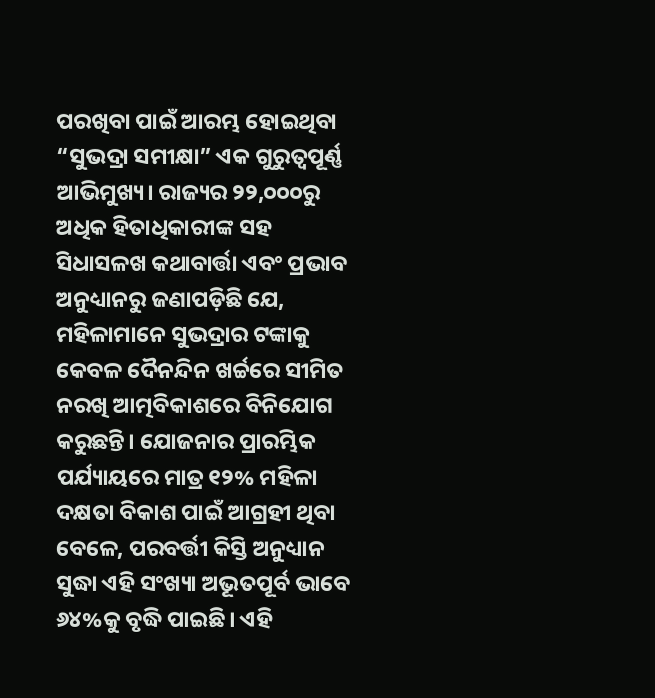ପରଖିବା ପାଇଁ ଆରମ୍ଭ ହୋଇଥିବା “ସୁଭଦ୍ରା ସମୀକ୍ଷା” ଏକ ଗୁରୁତ୍ୱପୂର୍ଣ୍ଣ ଆଭିମୁଖ୍ୟ। ରାଜ୍ୟର ୨୨,୦୦୦ରୁ ଅଧିକ ହିତାଧିକାରୀଙ୍କ ସହ ସିଧାସଳଖ କଥାବାର୍ତ୍ତା ଏବଂ ପ୍ରଭାବ ଅନୁଧ୍ୟାନରୁ ଜଣାପଡ଼ିଛି ଯେ, ମହିଳାମାନେ ସୁଭଦ୍ରାର ଟଙ୍କାକୁ କେବଳ ଦୈନନ୍ଦିନ ଖର୍ଚ୍ଚରେ ସୀମିତ ନରଖି ଆତ୍ମବିକାଶରେ ବିନିଯୋଗ କରୁଛନ୍ତି। ଯୋଜନାର ପ୍ରାରମ୍ଭିକ ପର୍ଯ୍ୟାୟରେ ମାତ୍ର ୧୨% ମହିଳା ଦକ୍ଷତା ବିକାଶ ପାଇଁ ଆଗ୍ରହୀ ଥିବା ବେଳେ, ପରବର୍ତ୍ତୀ କିସ୍ତି ଅନୁଧ୍ୟାନ ସୁଦ୍ଧା ଏହି ସଂଖ୍ୟା ଅଭୂତପୂର୍ବ ଭାବେ ୬୪%କୁ ବୃଦ୍ଧି ପାଇଛି। ଏହି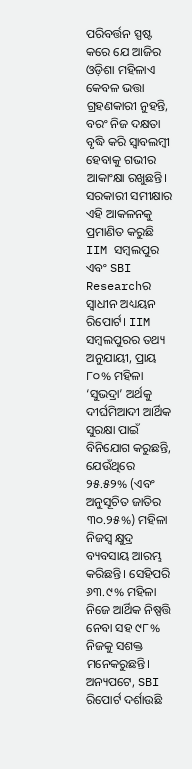ପରିବର୍ତ୍ତନ ସ୍ପଷ୍ଟ କରେ ଯେ ଆଜିର ଓଡ଼ିଶା ମହିଳାଏ କେବଳ ଭତ୍ତା ଗ୍ରହଣକାରୀ ନୁହନ୍ତି, ବରଂ ନିଜ ଦକ୍ଷତା ବୃଦ୍ଧି କରି ସ୍ୱାବଲମ୍ବୀ ହେବାକୁ ଗଭୀର ଆକାଂକ୍ଷା ରଖୁଛନ୍ତି।
ସରକାରୀ ସମୀକ୍ଷାର ଏହି ଆକଳନକୁ ପ୍ରମାଣିତ କରୁଛି IIM ସମ୍ବଲପୁର ଏବଂ SBI Researchର ସ୍ୱାଧୀନ ଅଧ୍ୟୟନ ରିପୋର୍ଟ। IIM ସମ୍ବଲପୁରର ତଥ୍ୟ ଅନୁଯାୟୀ, ପ୍ରାୟ ୮୦% ମହିଳା ‘ସୁଭଦ୍ରା’ ଅର୍ଥକୁ ଦୀର୍ଘମିଆଦୀ ଆର୍ଥିକ ସୁରକ୍ଷା ପାଇଁ ବିନିଯୋଗ କରୁଛନ୍ତି, ଯେଉଁଥିରେ ୨୫.୫୨% (ଏବଂ ଅନୁସୂଚିତ ଜାତିର ୩୦.୨୫%) ମହିଳା ନିଜସ୍ୱ କ୍ଷୁଦ୍ର ବ୍ୟବସାୟ ଆରମ୍ଭ କରିଛନ୍ତି। ସେହିପରି ୬୩.୯% ମହିଳା ନିଜେ ଆର୍ଥିକ ନିଷ୍ପତ୍ତି ନେବା ସହ ୯୮% ନିଜକୁ ସଶକ୍ତ ମନେକରୁଛନ୍ତି। ଅନ୍ୟପଟେ, SBI ରିପୋର୍ଟ ଦର୍ଶାଉଛି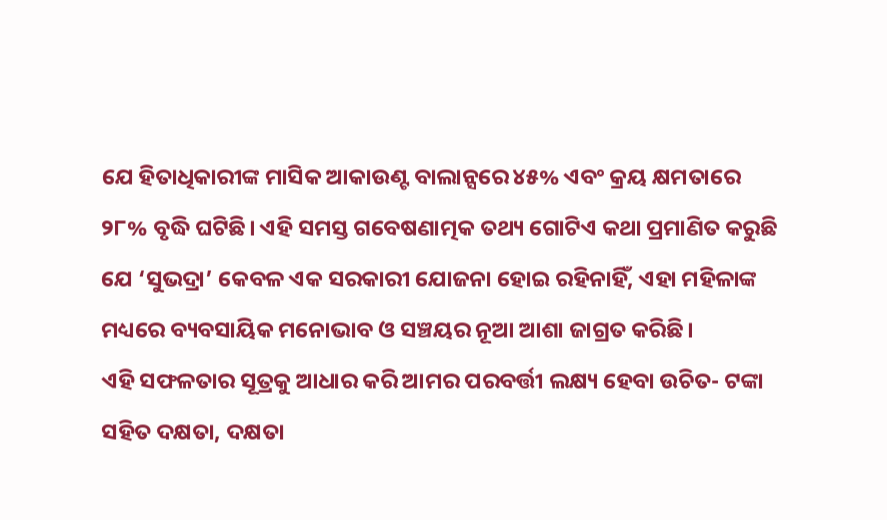ଯେ ହିତାଧିକାରୀଙ୍କ ମାସିକ ଆକାଉଣ୍ଟ ବାଲାନ୍ସରେ ୪୫% ଏବଂ କ୍ରୟ କ୍ଷମତାରେ ୨୮% ବୃଦ୍ଧି ଘଟିଛି। ଏହି ସମସ୍ତ ଗବେଷଣାତ୍ମକ ତଥ୍ୟ ଗୋଟିଏ କଥା ପ୍ରମାଣିତ କରୁଛି ଯେ ‘ସୁଭଦ୍ରା’ କେବଳ ଏକ ସରକାରୀ ଯୋଜନା ହୋଇ ରହିନାହିଁ, ଏହା ମହିଳାଙ୍କ ମଧ୍ୟରେ ବ୍ୟବସାୟିକ ମନୋଭାବ ଓ ସଞ୍ଚୟର ନୂଆ ଆଶା ଜାଗ୍ରତ କରିଛି।
ଏହି ସଫଳତାର ସୂତ୍ରକୁ ଆଧାର କରି ଆମର ପରବର୍ତ୍ତୀ ଲକ୍ଷ୍ୟ ହେବା ଉଚିତ- ଟଙ୍କା ସହିତ ଦକ୍ଷତା, ଦକ୍ଷତା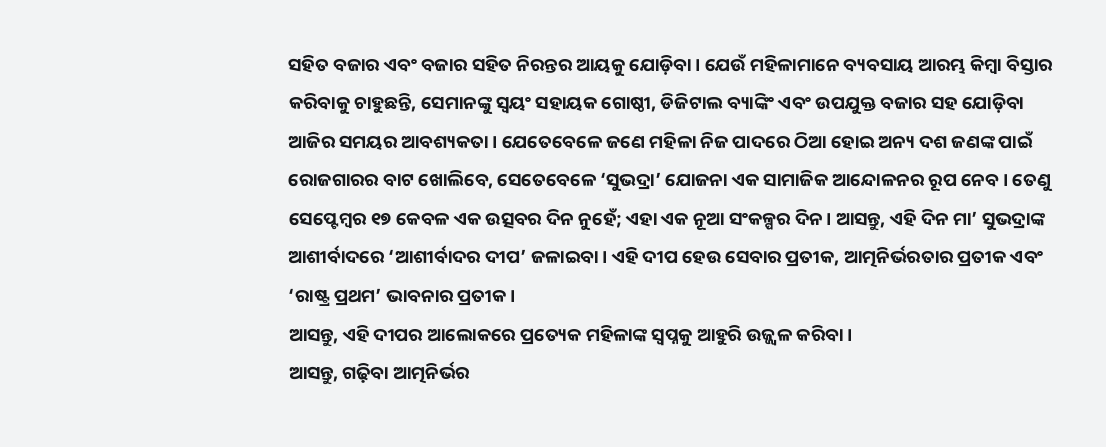ସହିତ ବଜାର ଏବଂ ବଜାର ସହିତ ନିରନ୍ତର ଆୟକୁ ଯୋଡ଼ିବା। ଯେଉଁ ମହିଳାମାନେ ବ୍ୟବସାୟ ଆରମ୍ଭ କିମ୍ବା ବିସ୍ତାର କରିବାକୁ ଚାହୁଛନ୍ତି, ସେମାନଙ୍କୁ ସ୍ୱୟଂ ସହାୟକ ଗୋଷ୍ଠୀ, ଡିଜିଟାଲ ବ୍ୟାଙ୍କିଂ ଏବଂ ଉପଯୁକ୍ତ ବଜାର ସହ ଯୋଡ଼ିବା ଆଜିର ସମୟର ଆବଶ୍ୟକତା। ଯେତେବେଳେ ଜଣେ ମହିଳା ନିଜ ପାଦରେ ଠିଆ ହୋଇ ଅନ୍ୟ ଦଶ ଜଣଙ୍କ ପାଇଁ ରୋଜଗାରର ବାଟ ଖୋଲିବେ, ସେତେବେଳେ ‘ସୁଭଦ୍ରା’ ଯୋଜନା ଏକ ସାମାଜିକ ଆନ୍ଦୋଳନର ରୂପ ନେବ। ତେଣୁ ସେପ୍ଟେମ୍ବର ୧୭ କେବଳ ଏକ ଉତ୍ସବର ଦିନ ନୁହେଁ; ଏହା ଏକ ନୂଆ ସଂକଳ୍ପର ଦିନ। ଆସନ୍ତୁ, ଏହି ଦିନ ମା’ ସୁଭଦ୍ରାଙ୍କ ଆଶୀର୍ବାଦରେ ‘ଆଶୀର୍ବାଦର ଦୀପ’ ଜଳାଇବା। ଏହି ଦୀପ ହେଉ ସେବାର ପ୍ରତୀକ, ଆତ୍ମନିର୍ଭରତାର ପ୍ରତୀକ ଏବଂ ‘ରାଷ୍ଟ୍ର ପ୍ରଥମ’ ଭାବନାର ପ୍ରତୀକ।
ଆସନ୍ତୁ, ଏହି ଦୀପର ଆଲୋକରେ ପ୍ରତ୍ୟେକ ମହିଳାଙ୍କ ସ୍ୱପ୍ନକୁ ଆହୁରି ଉଜ୍ଜ୍ୱଳ କରିବା।
ଆସନ୍ତୁ, ଗଢ଼ିବା ଆତ୍ମନିର୍ଭର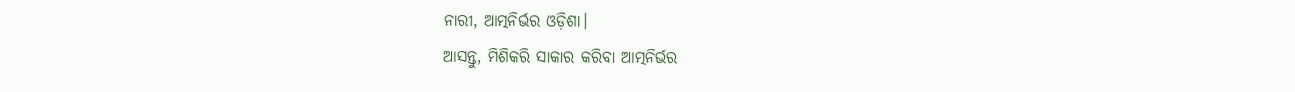ନାରୀ, ଆତ୍ମନିର୍ଭର ଓଡ଼ିଶା।
ଆସନ୍ତୁ, ମିଶିକରି ସାକାର କରିବା ଆତ୍ମନିର୍ଭର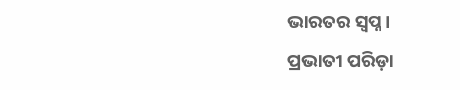ଭାରତର ସ୍ୱପ୍ନ।
ପ୍ରଭାତୀ ପରିଡ଼ା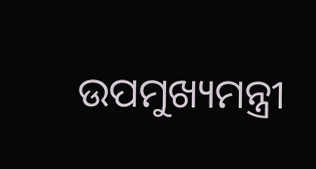ଉପମୁଖ୍ୟମନ୍ତ୍ରୀ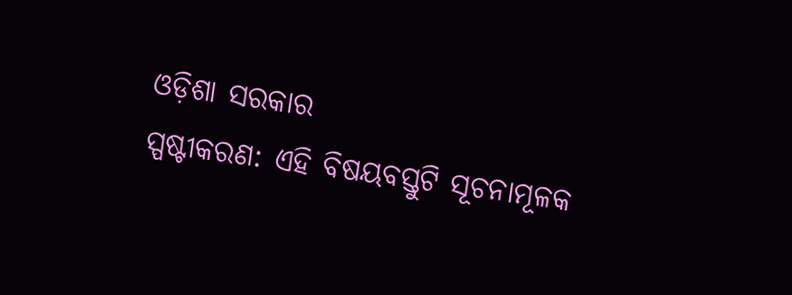ଓଡ଼ିଶା ସରକାର
ସ୍ପଷ୍ଟୀକରଣ: ଏହି ବିଷୟବସ୍ତୁଟି ସୂଚନାମୂଳକ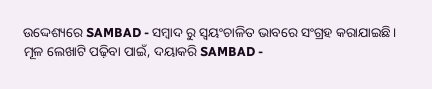ଉଦ୍ଦେଶ୍ୟରେ SAMBAD - ସମ୍ବାଦ ରୁ ସ୍ୱୟଂଚାଳିତ ଭାବରେ ସଂଗ୍ରହ କରାଯାଇଛି। ମୂଳ ଲେଖାଟି ପଢ଼ିବା ପାଇଁ, ଦୟାକରି SAMBAD -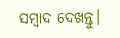ସମ୍ବାଦ ଦେଖନ୍ତୁ।